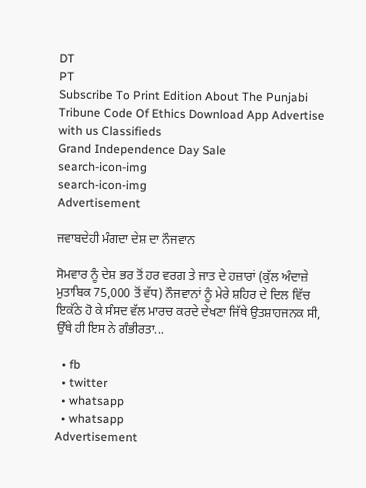DT
PT
Subscribe To Print Edition About The Punjabi Tribune Code Of Ethics Download App Advertise with us Classifieds
Grand Independence Day Sale
search-icon-img
search-icon-img
Advertisement

ਜਵਾਬਦੇਹੀ ਮੰਗਦਾ ਦੇਸ਼ ਦਾ ਨੌਜਵਾਨ

ਸੋਮਵਾਰ ਨੂੰ ਦੇਸ਼ ਭਰ ਤੋਂ ਹਰ ਵਰਗ ਤੇ ਜਾਤ ਦੇ ਹਜ਼ਾਰਾਂ (ਕੁੱਲ ਅੰਦਾਜ਼ੇ ਮੁਤਾਬਿਕ 75,000 ਤੋਂ ਵੱਧ) ਨੌਜਵਾਨਾਂ ਨੂੰ ਮੇਰੇ ਸ਼ਹਿਰ ਦੇ ਦਿਲ ਵਿੱਚ ਇਕੱਠੇ ਹੋ ਕੇ ਸੰਸਦ ਵੱਲ ਮਾਰਚ ਕਰਦੇ ਦੇਖਣਾ ਜਿੱਥੇ ਉਤਸ਼ਾਹਜਨਕ ਸੀ, ਉੱਥੇ ਹੀ ਇਸ ਨੇ ਗੰਭੀਰਤਾ...

  • fb
  • twitter
  • whatsapp
  • whatsapp
Advertisement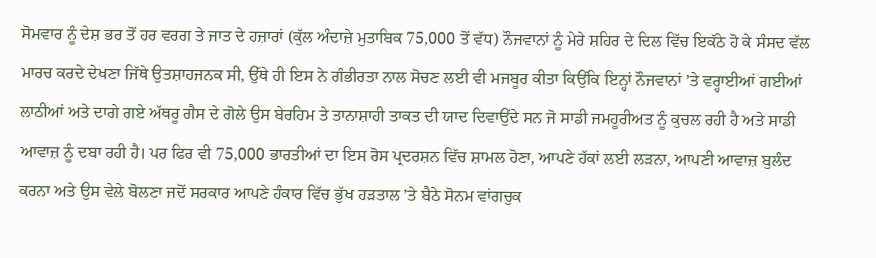ਸੋਮਵਾਰ ਨੂੰ ਦੇਸ਼ ਭਰ ਤੋਂ ਹਰ ਵਰਗ ਤੇ ਜਾਤ ਦੇ ਹਜ਼ਾਰਾਂ (ਕੁੱਲ ਅੰਦਾਜ਼ੇ ਮੁਤਾਬਿਕ 75,000 ਤੋਂ ਵੱਧ) ਨੌਜਵਾਨਾਂ ਨੂੰ ਮੇਰੇ ਸ਼ਹਿਰ ਦੇ ਦਿਲ ਵਿੱਚ ਇਕੱਠੇ ਹੋ ਕੇ ਸੰਸਦ ਵੱਲ ਮਾਰਚ ਕਰਦੇ ਦੇਖਣਾ ਜਿੱਥੇ ਉਤਸ਼ਾਹਜਨਕ ਸੀ, ਉੱਥੇ ਹੀ ਇਸ ਨੇ ਗੰਭੀਰਤਾ ਨਾਲ ਸੋਚਣ ਲਈ ਵੀ ਮਜਬੂਰ ਕੀਤਾ ਕਿਉਂਕਿ ਇਨ੍ਹਾਂ ਨੌਜਵਾਨਾਂ ’ਤੇ ਵਰ੍ਹਾਈਆਂ ਗਈਆਂ ਲਾਠੀਆਂ ਅਤੇ ਦਾਗੇ ਗਏ ਅੱਥਰੂ ਗੈਸ ਦੇ ਗੋਲੇ ਉਸ ਬੇਰਹਿਮ ਤੇ ਤਾਨਾਸ਼ਾਹੀ ਤਾਕਤ ਦੀ ਯਾਦ ਦਿਵਾਉਂਦੇ ਸਨ ਜੋ ਸਾਡੀ ਜਮਹੂਰੀਅਤ ਨੂੰ ਕੁਚਲ ਰਹੀ ਹੈ ਅਤੇ ਸਾਡੀ ਆਵਾਜ਼ ਨੂੰ ਦਬਾ ਰਹੀ ਹੈ। ਪਰ ਫਿਰ ਵੀ 75,000 ਭਾਰਤੀਆਂ ਦਾ ਇਸ ਰੋਸ ਪ੍ਰਦਰਸ਼ਨ ਵਿੱਚ ਸ਼ਾਮਲ ਹੋਣਾ, ਆਪਣੇ ਹੱਕਾਂ ਲਈ ਲੜਨਾ, ਆਪਣੀ ਆਵਾਜ਼ ਬੁਲੰਦ ਕਰਨਾ ਅਤੇ ਉਸ ਵੇਲੇ ਬੋਲਣਾ ਜਦੋਂ ਸਰਕਾਰ ਆਪਣੇ ਹੰਕਾਰ ਵਿੱਚ ਭੁੱਖ ਹੜਤਾਲ ’ਤੇ ਬੈਠੇ ਸੋਨਮ ਵਾਂਗਚੁਕ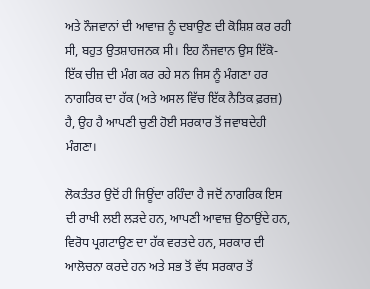ਅਤੇ ਨੌਜਵਾਨਾਂ ਦੀ ਆਵਾਜ਼ ਨੂੰ ਦਬਾਉਣ ਦੀ ਕੋਸ਼ਿਸ਼ ਕਰ ਰਹੀ ਸੀ, ਬਹੁਤ ਉਤਸ਼ਾਹਜਨਕ ਸੀ। ਇਹ ਨੌਜਵਾਨ ਉਸ ਇੱਕੋ-ਇੱਕ ਚੀਜ਼ ਦੀ ਮੰਗ ਕਰ ਰਹੇ ਸਨ ਜਿਸ ਨੂੰ ਮੰਗਣਾ ਹਰ ਨਾਗਰਿਕ ਦਾ ਹੱਕ (ਅਤੇ ਅਸਲ ਵਿੱਚ ਇੱਕ ਨੈਤਿਕ ਫ਼ਰਜ਼) ਹੈ, ਉਹ ਹੈ ਆਪਣੀ ਚੁਣੀ ਹੋਈ ਸਰਕਾਰ ਤੋਂ ਜਵਾਬਦੇਹੀ ਮੰਗਣਾ।

ਲੋਕਤੰਤਰ ਉਦੋਂ ਹੀ ਜਿਊਂਦਾ ਰਹਿੰਦਾ ਹੈ ਜਦੋਂ ਨਾਗਰਿਕ ਇਸ ਦੀ ਰਾਖੀ ਲਈ ਲੜਦੇ ਹਨ, ਆਪਣੀ ਆਵਾਜ਼ ਉਠਾਉਂਦੇ ਹਨ, ਵਿਰੋਧ ਪ੍ਰਗਟਾਉਣ ਦਾ ਹੱਕ ਵਰਤਦੇ ਹਨ, ਸਰਕਾਰ ਦੀ ਆਲੋਚਨਾ ਕਰਦੇ ਹਨ ਅਤੇ ਸਭ ਤੋਂ ਵੱਧ ਸਰਕਾਰ ਤੋਂ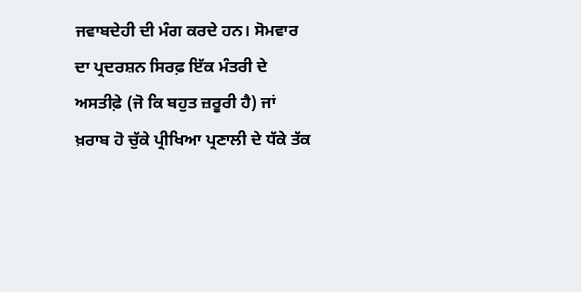ਜਵਾਬਦੇਹੀ ਦੀ ਮੰਗ ਕਰਦੇ ਹਨ। ਸੋਮਵਾਰ ਦਾ ਪ੍ਰਦਰਸ਼ਨ ਸਿਰਫ਼ ਇੱਕ ਮੰਤਰੀ ਦੇ ਅਸਤੀਫ਼ੇ (ਜੋ ਕਿ ਬਹੁਤ ਜ਼ਰੂਰੀ ਹੈ) ਜਾਂ ਖ਼ਰਾਬ ਹੋ ਚੁੱਕੇ ਪ੍ਰੀਖਿਆ ਪ੍ਰਣਾਲੀ ਦੇ ਧੱਕੇ ਤੱਕ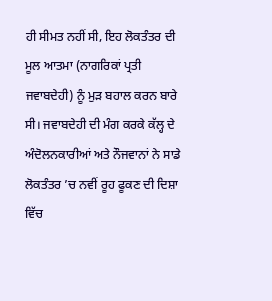ਹੀ ਸੀਮਤ ਨਹੀਂ ਸੀ, ਇਹ ਲੋਕਤੰਤਰ ਦੀ ਮੂਲ ਆਤਮਾ (ਨਾਗਰਿਕਾਂ ਪ੍ਰਤੀ ਜਵਾਬਦੇਹੀ) ਨੂੰ ਮੁੜ ਬਹਾਲ ਕਰਨ ਬਾਰੇ ਸੀ। ਜਵਾਬਦੇਹੀ ਦੀ ਮੰਗ ਕਰਕੇ ਕੱਲ੍ਹ ਦੇ ਅੰਦੋਲਨਕਾਰੀਆਂ ਅਤੇ ਨੌਜਵਾਨਾਂ ਨੇ ਸਾਡੇ ਲੋਕਤੰਤਰ ’ਚ ਨਵੀਂ ਰੂਹ ਫੂਕਣ ਦੀ ਦਿਸ਼ਾ ਵਿੱਚ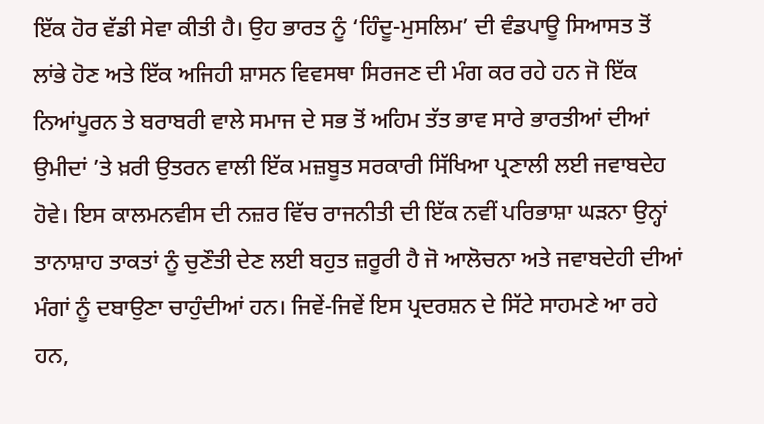ਇੱਕ ਹੋਰ ਵੱਡੀ ਸੇਵਾ ਕੀਤੀ ਹੈ। ਉਹ ਭਾਰਤ ਨੂੰ ‘ਹਿੰਦੂ-ਮੁਸਲਿਮ’ ਦੀ ਵੰਡਪਾਊ ਸਿਆਸਤ ਤੋਂ ਲਾਂਭੇ ਹੋਣ ਅਤੇ ਇੱਕ ਅਜਿਹੀ ਸ਼ਾਸਨ ਵਿਵਸਥਾ ਸਿਰਜਣ ਦੀ ਮੰਗ ਕਰ ਰਹੇ ਹਨ ਜੋ ਇੱਕ ਨਿਆਂਪੂਰਨ ਤੇ ਬਰਾਬਰੀ ਵਾਲੇ ਸਮਾਜ ਦੇ ਸਭ ਤੋਂ ਅਹਿਮ ਤੱਤ ਭਾਵ ਸਾਰੇ ਭਾਰਤੀਆਂ ਦੀਆਂ ਉਮੀਦਾਂ ’ਤੇ ਖ਼ਰੀ ਉਤਰਨ ਵਾਲੀ ਇੱਕ ਮਜ਼ਬੂਤ ਸਰਕਾਰੀ ਸਿੱਖਿਆ ਪ੍ਰਣਾਲੀ ਲਈ ਜਵਾਬਦੇਹ ਹੋਵੇ। ਇਸ ਕਾਲਮਨਵੀਸ ਦੀ ਨਜ਼ਰ ਵਿੱਚ ਰਾਜਨੀਤੀ ਦੀ ਇੱਕ ਨਵੀਂ ਪਰਿਭਾਸ਼ਾ ਘੜਨਾ ਉਨ੍ਹਾਂ ਤਾਨਾਸ਼ਾਹ ਤਾਕਤਾਂ ਨੂੰ ਚੁਣੌਤੀ ਦੇਣ ਲਈ ਬਹੁਤ ਜ਼ਰੂਰੀ ਹੈ ਜੋ ਆਲੋਚਨਾ ਅਤੇ ਜਵਾਬਦੇਹੀ ਦੀਆਂ ਮੰਗਾਂ ਨੂੰ ਦਬਾਉਣਾ ਚਾਹੁੰਦੀਆਂ ਹਨ। ਜਿਵੇਂ-ਜਿਵੇਂ ਇਸ ਪ੍ਰਦਰਸ਼ਨ ਦੇ ਸਿੱਟੇ ਸਾਹਮਣੇ ਆ ਰਹੇ ਹਨ,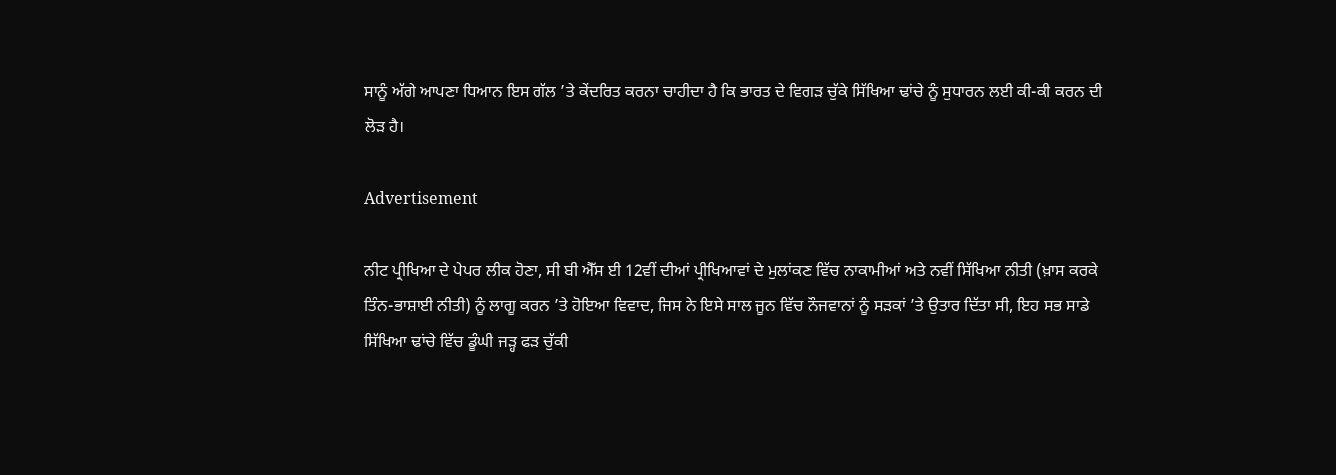ਸਾਨੂੰ ਅੱਗੇ ਆਪਣਾ ਧਿਆਨ ਇਸ ਗੱਲ ’ਤੇ ਕੇਂਦਰਿਤ ਕਰਨਾ ਚਾਹੀਦਾ ਹੈ ਕਿ ਭਾਰਤ ਦੇ ਵਿਗੜ ਚੁੱਕੇ ਸਿੱਖਿਆ ਢਾਂਚੇ ਨੂੰ ਸੁਧਾਰਨ ਲਈ ਕੀ-ਕੀ ਕਰਨ ਦੀ ਲੋੜ ਹੈ।

Advertisement

ਨੀਟ ਪ੍ਰੀਖਿਆ ਦੇ ਪੇਪਰ ਲੀਕ ਹੋਣਾ, ਸੀ ਬੀ ਐੱਸ ਈ 12ਵੀਂ ਦੀਆਂ ਪ੍ਰੀਖਿਆਵਾਂ ਦੇ ਮੁਲਾਂਕਣ ਵਿੱਚ ਨਾਕਾਮੀਆਂ ਅਤੇ ਨਵੀਂ ਸਿੱਖਿਆ ਨੀਤੀ (ਖ਼ਾਸ ਕਰਕੇ ਤਿੰਨ-ਭਾਸ਼ਾਈ ਨੀਤੀ) ਨੂੰ ਲਾਗੂ ਕਰਨ ’ਤੇ ਹੋਇਆ ਵਿਵਾਦ, ਜਿਸ ਨੇ ਇਸੇ ਸਾਲ ਜੂਨ ਵਿੱਚ ਨੌਜਵਾਨਾਂ ਨੂੰ ਸੜਕਾਂ ’ਤੇ ਉਤਾਰ ਦਿੱਤਾ ਸੀ, ਇਹ ਸਭ ਸਾਡੇ ਸਿੱਖਿਆ ਢਾਂਚੇ ਵਿੱਚ ਡੂੰਘੀ ਜੜ੍ਹ ਫੜ ਚੁੱਕੀ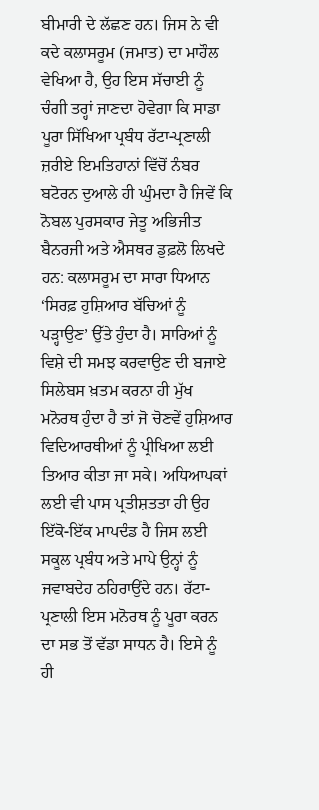ਬੀਮਾਰੀ ਦੇ ਲੱਛਣ ਹਨ। ਜਿਸ ਨੇ ਵੀ ਕਦੇ ਕਲਾਸਰੂਮ (ਜਮਾਤ) ਦਾ ਮਾਹੌਲ ਵੇਖਿਆ ਹੈ, ਉਹ ਇਸ ਸੱਚਾਈ ਨੂੰ ਚੰਗੀ ਤਰ੍ਹਾਂ ਜਾਣਦਾ ਹੋਵੇਗਾ ਕਿ ਸਾਡਾ ਪੂਰਾ ਸਿੱਖਿਆ ਪ੍ਰਬੰਧ ਰੱਟਾ-ਪ੍ਰਣਾਲੀ ਜ਼ਰੀਏ ਇਮਤਿਹਾਨਾਂ ਵਿੱਚੋਂ ਨੰਬਰ ਬਟੋਰਨ ਦੁਆਲੇ ਹੀ ਘੁੰਮਦਾ ਹੈ ਜਿਵੇਂ ਕਿ ਨੋਬਲ ਪੁਰਸਕਾਰ ਜੇਤੂ ਅਭਿਜੀਤ ਬੈਨਰਜੀ ਅਤੇ ਐਸਥਰ ਡੁਫ਼ਲੋ ਲਿਖਦੇ ਹਨ: ਕਲਾਸਰੂਮ ਦਾ ਸਾਰਾ ਧਿਆਨ ‘ਸਿਰਫ਼ ਹੁਸ਼ਿਆਰ ਬੱਚਿਆਂ ਨੂੰ ਪੜ੍ਹਾਉਣ’ ਉੱਤੇ ਹੁੰਦਾ ਹੈ। ਸਾਰਿਆਂ ਨੂੰ ਵਿਸ਼ੇ ਦੀ ਸਮਝ ਕਰਵਾਉਣ ਦੀ ਬਜਾਏ ਸਿਲੇਬਸ ਖ਼ਤਮ ਕਰਨਾ ਹੀ ਮੁੱਖ ਮਨੋਰਥ ਹੁੰਦਾ ਹੈ ਤਾਂ ਜੋ ਚੋਣਵੇਂ ਹੁਸ਼ਿਆਰ ਵਿਦਿਆਰਥੀਆਂ ਨੂੰ ਪ੍ਰੀਖਿਆ ਲਈ ਤਿਆਰ ਕੀਤਾ ਜਾ ਸਕੇ। ਅਧਿਆਪਕਾਂ ਲਈ ਵੀ ਪਾਸ ਪ੍ਰਤੀਸ਼ਤਤਾ ਹੀ ਉਹ ਇੱਕੋ-ਇੱਕ ਮਾਪਦੰਡ ਹੈ ਜਿਸ ਲਈ ਸਕੂਲ ਪ੍ਰਬੰਧ ਅਤੇ ਮਾਪੇ ਉਨ੍ਹਾਂ ਨੂੰ ਜਵਾਬਦੇਹ ਠਹਿਰਾਉਂਦੇ ਹਨ। ਰੱਟਾ-ਪ੍ਰਣਾਲੀ ਇਸ ਮਨੋਰਥ ਨੂੰ ਪੂਰਾ ਕਰਨ ਦਾ ਸਭ ਤੋਂ ਵੱਡਾ ਸਾਧਨ ਹੈ। ਇਸੇ ਨੂੰ ਹੀ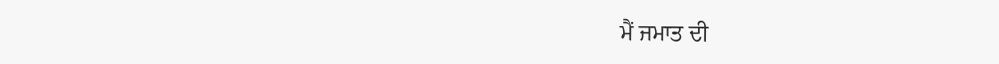ਮੈਂ ਜਮਾਤ ਦੀ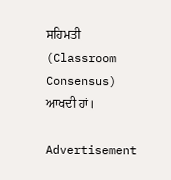ਸਹਿਮਤੀ (Classroom Consensus) ਆਖਦੀ ਹਾਂ।

Advertisement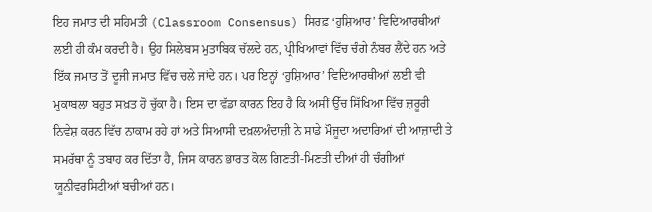ਇਹ ਜਮਾਤ ਦੀ ਸਹਿਮਤੀ (Classroom Consensus) ਸਿਰਫ਼ ‘ਹੁਸ਼ਿਆਰ’ ਵਿਦਿਆਰਥੀਆਂ ਲਈ ਹੀ ਕੰਮ ਕਰਦੀ ਹੈ। ਉਹ ਸਿਲੇਬਸ ਮੁਤਾਬਿਕ ਚੱਲਦੇ ਹਨ, ਪ੍ਰੀਖਿਆਵਾਂ ਵਿੱਚ ਚੰਗੇ ਨੰਬਰ ਲੈਂਦੇ ਹਨ ਅਤੇ ਇੱਕ ਜਮਾਤ ਤੋਂ ਦੂਜੀ ਜਮਾਤ ਵਿੱਚ ਚਲੇ ਜਾਂਦੇ ਹਨ। ਪਰ ਇਨ੍ਹਾਂ ‘ਹੁਸ਼ਿਆਰ’ ਵਿਦਿਆਰਥੀਆਂ ਲਈ ਵੀ ਮੁਕਾਬਲਾ ਬਹੁਤ ਸਖ਼ਤ ਹੋ ਚੁੱਕਾ ਹੈ। ਇਸ ਦਾ ਵੱਡਾ ਕਾਰਨ ਇਹ ਹੈ ਕਿ ਅਸੀਂ ਉੱਚ ਸਿੱਖਿਆ ਵਿੱਚ ਜ਼ਰੂਰੀ ਨਿਵੇਸ਼ ਕਰਨ ਵਿੱਚ ਨਾਕਾਮ ਰਹੇ ਹਾਂ ਅਤੇ ਸਿਆਸੀ ਦਖ਼ਲਅੰਦਾਜ਼ੀ ਨੇ ਸਾਡੇ ਮੌਜੂਦਾ ਅਦਾਰਿਆਂ ਦੀ ਆਜ਼ਾਦੀ ਤੇ ਸਮਰੱਥਾ ਨੂੰ ਤਬਾਹ ਕਰ ਦਿੱਤਾ ਹੈ, ਜਿਸ ਕਾਰਨ ਭਾਰਤ ਕੋਲ ਗਿਣਤੀ-ਮਿਣਤੀ ਦੀਆਂ ਹੀ ਚੰਗੀਆਂ ਯੂਨੀਵਰਸਿਟੀਆਂ ਬਚੀਆਂ ਹਨ।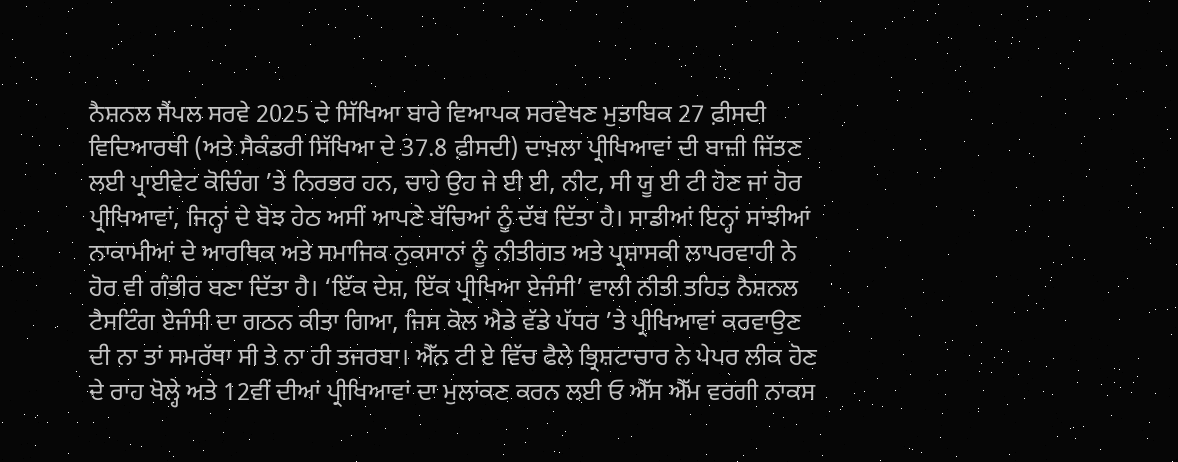ਨੈਸ਼ਨਲ ਸੈਂਪਲ ਸਰਵੇ 2025 ਦੇ ਸਿੱਖਿਆ ਬਾਰੇ ਵਿਆਪਕ ਸਰਵੇਖਣ ਮੁਤਾਬਿਕ 27 ਫ਼ੀਸਦੀ ਵਿਦਿਆਰਥੀ (ਅਤੇ ਸੈਕੰਡਰੀ ਸਿੱਖਿਆ ਦੇ 37.8 ਫ਼ੀਸਦੀ) ਦਾਖ਼ਲਾ ਪ੍ਰੀਖਿਆਵਾਂ ਦੀ ਬਾਜ਼ੀ ਜਿੱਤਣ ਲਈ ਪ੍ਰਾਈਵੇਟ ਕੋਚਿੰਗ ’ਤੇ ਨਿਰਭਰ ਹਨ, ਚਾਹੇ ਉਹ ਜੇ ਈ ਈ, ਨੀਟ, ਸੀ ਯੂ ਈ ਟੀ ਹੋਣ ਜਾਂ ਹੋਰ ਪ੍ਰੀਖਿਆਵਾਂ, ਜਿਨ੍ਹਾਂ ਦੇ ਬੋਝ ਹੇਠ ਅਸੀਂ ਆਪਣੇ ਬੱਚਿਆਂ ਨੂੰ ਦੱਬ ਦਿੱਤਾ ਹੈ। ਸਾਡੀਆਂ ਇਨ੍ਹਾਂ ਸਾਂਝੀਆਂ ਨਾਕਾਮੀਆਂ ਦੇ ਆਰਥਿਕ ਅਤੇ ਸਮਾਜਿਕ ਨੁਕਸਾਨਾਂ ਨੂੰ ਨੀਤੀਗਤ ਅਤੇ ਪ੍ਰਸ਼ਾਸਕੀ ਲਾਪਰਵਾਹੀ ਨੇ ਹੋਰ ਵੀ ਗੰਭੀਰ ਬਣਾ ਦਿੱਤਾ ਹੈ। ‘ਇੱਕ ਦੇਸ਼, ਇੱਕ ਪ੍ਰੀਖਿਆ ਏਜੰਸੀ’ ਵਾਲੀ ਨੀਤੀ ਤਹਿਤ ਨੈਸ਼ਨਲ ਟੈਸਟਿੰਗ ਏਜੰਸੀ ਦਾ ਗਠਨ ਕੀਤਾ ਗਿਆ, ਜਿਸ ਕੋਲ ਐਡੇ ਵੱਡੇ ਪੱਧਰ ’ਤੇ ਪ੍ਰੀਖਿਆਵਾਂ ਕਰਵਾਉਣ ਦੀ ਨਾ ਤਾਂ ਸਮਰੱਥਾ ਸੀ ਤੇ ਨਾ ਹੀ ਤਜਰਬਾ। ਐੱਨ ਟੀ ਏ ਵਿੱਚ ਫੈਲੇ ਭ੍ਰਿਸ਼ਟਾਚਾਰ ਨੇ ਪੇਪਰ ਲੀਕ ਹੋਣ ਦੇ ਰਾਹ ਖੋਲ੍ਹੇ ਅਤੇ 12ਵੀਂ ਦੀਆਂ ਪ੍ਰੀਖਿਆਵਾਂ ਦਾ ਮੁਲਾਂਕਣ ਕਰਨ ਲਈ ਓ ਐੱਸ ਐੱਮ ਵਰਗੀ ਨਾਕਸ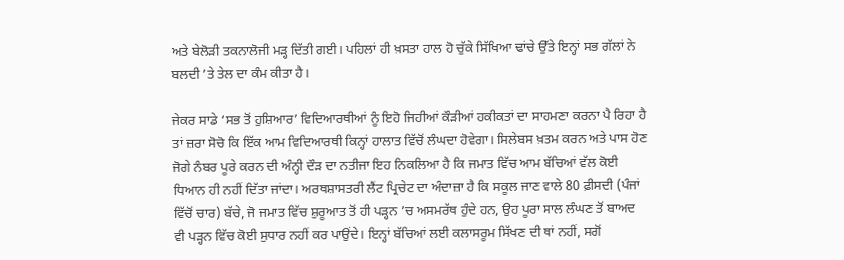ਅਤੇ ਬੇਲੋੜੀ ਤਕਨਾਲੋਜੀ ਮੜ੍ਹ ਦਿੱਤੀ ਗਈ। ਪਹਿਲਾਂ ਹੀ ਖ਼ਸਤਾ ਹਾਲ ਹੋ ਚੁੱਕੇ ਸਿੱਖਿਆ ਢਾਂਚੇ ਉੱਤੇ ਇਨ੍ਹਾਂ ਸਭ ਗੱਲਾਂ ਨੇ ਬਲਦੀ ’ਤੇ ਤੇਲ ਦਾ ਕੰਮ ਕੀਤਾ ਹੈ।

ਜੇਕਰ ਸਾਡੇ ‘ਸਭ ਤੋਂ ਹੁਸ਼ਿਆਰ’ ਵਿਦਿਆਰਥੀਆਂ ਨੂੰ ਇਹੋ ਜਿਹੀਆਂ ਕੌੜੀਆਂ ਹਕੀਕਤਾਂ ਦਾ ਸਾਹਮਣਾ ਕਰਨਾ ਪੈ ਰਿਹਾ ਹੈ ਤਾਂ ਜ਼ਰਾ ਸੋਚੋ ਕਿ ਇੱਕ ਆਮ ਵਿਦਿਆਰਥੀ ਕਿਨ੍ਹਾਂ ਹਾਲਾਤ ਵਿੱਚੋਂ ਲੰਘਦਾ ਹੋਵੇਗਾ। ਸਿਲੇਬਸ ਖ਼ਤਮ ਕਰਨ ਅਤੇ ਪਾਸ ਹੋਣ ਜੋਗੇ ਨੰਬਰ ਪੂਰੇ ਕਰਨ ਦੀ ਅੰਨ੍ਹੀ ਦੌੜ ਦਾ ਨਤੀਜਾ ਇਹ ਨਿਕਲਿਆ ਹੈ ਕਿ ਜਮਾਤ ਵਿੱਚ ਆਮ ਬੱਚਿਆਂ ਵੱਲ ਕੋਈ ਧਿਆਨ ਹੀ ਨਹੀਂ ਦਿੱਤਾ ਜਾਂਦਾ। ਅਰਥਸ਼ਾਸਤਰੀ ਲੈਂਟ ਪ੍ਰਿਚੇਟ ਦਾ ਅੰਦਾਜ਼ਾ ਹੈ ਕਿ ਸਕੂਲ ਜਾਣ ਵਾਲੇ 80 ਫ਼ੀਸਦੀ (ਪੰਜਾਂ ਵਿੱਚੋਂ ਚਾਰ) ਬੱਚੇ, ਜੋ ਜਮਾਤ ਵਿੱਚ ਸ਼ੁਰੂਆਤ ਤੋਂ ਹੀ ਪੜ੍ਹਨ ’ਚ ਅਸਮਰੱਥ ਹੁੰਦੇ ਹਨ, ਉਹ ਪੂਰਾ ਸਾਲ ਲੰਘਣ ਤੋਂ ਬਾਅਦ ਵੀ ਪੜ੍ਹਨ ਵਿੱਚ ਕੋਈ ਸੁਧਾਰ ਨਹੀਂ ਕਰ ਪਾਉਂਦੇ। ਇਨ੍ਹਾਂ ਬੱਚਿਆਂ ਲਈ ਕਲਾਸਰੂਮ ਸਿੱਖਣ ਦੀ ਥਾਂ ਨਹੀਂ, ਸਗੋਂ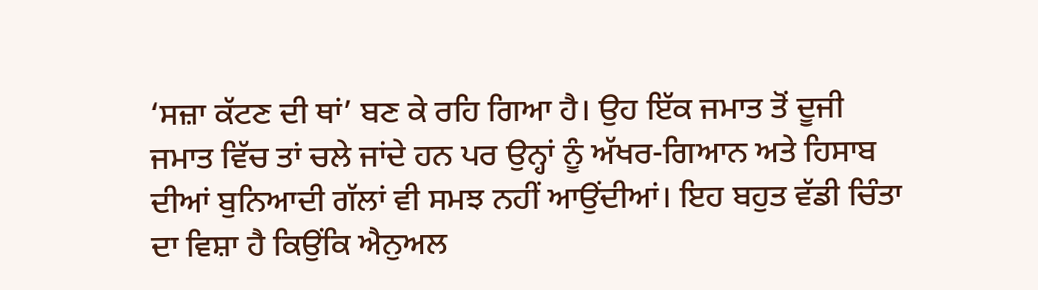‘ਸਜ਼ਾ ਕੱਟਣ ਦੀ ਥਾਂ’ ਬਣ ਕੇ ਰਹਿ ਗਿਆ ਹੈ। ਉਹ ਇੱਕ ਜਮਾਤ ਤੋਂ ਦੂਜੀ ਜਮਾਤ ਵਿੱਚ ਤਾਂ ਚਲੇ ਜਾਂਦੇ ਹਨ ਪਰ ਉਨ੍ਹਾਂ ਨੂੰ ਅੱਖਰ-ਗਿਆਨ ਅਤੇ ਹਿਸਾਬ ਦੀਆਂ ਬੁਨਿਆਦੀ ਗੱਲਾਂ ਵੀ ਸਮਝ ਨਹੀਂ ਆਉਂਦੀਆਂ। ਇਹ ਬਹੁਤ ਵੱਡੀ ਚਿੰਤਾ ਦਾ ਵਿਸ਼ਾ ਹੈ ਕਿਉਂਕਿ ਐਨੁਅਲ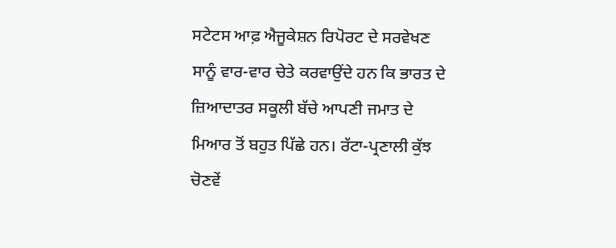ਸਟੇਟਸ ਆਫ਼ ਐਜੂਕੇਸ਼ਨ ਰਿਪੋਰਟ ਦੇ ਸਰਵੇਖਣ ਸਾਨੂੰ ਵਾਰ-ਵਾਰ ਚੇਤੇ ਕਰਵਾਉਂਦੇ ਹਨ ਕਿ ਭਾਰਤ ਦੇ ਜ਼ਿਆਦਾਤਰ ਸਕੂਲੀ ਬੱਚੇ ਆਪਣੀ ਜਮਾਤ ਦੇ ਮਿਆਰ ਤੋਂ ਬਹੁਤ ਪਿੱਛੇ ਹਨ। ਰੱਟਾ-ਪ੍ਰਣਾਲੀ ਕੁੱਝ ਚੋਣਵੇਂ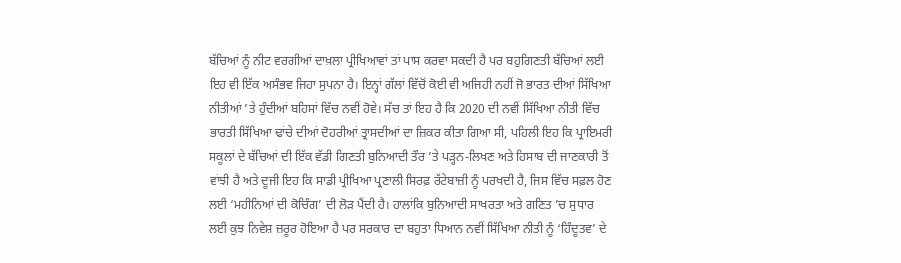ਬੱਚਿਆਂ ਨੂੰ ਨੀਟ ਵਰਗੀਆਂ ਦਾਖ਼ਲਾ ਪ੍ਰੀਖਿਆਵਾਂ ਤਾਂ ਪਾਸ ਕਰਵਾ ਸਕਦੀ ਹੈ ਪਰ ਬਹੁਗਿਣਤੀ ਬੱਚਿਆਂ ਲਈ ਇਹ ਵੀ ਇੱਕ ਅਸੰਭਵ ਜਿਹਾ ਸੁਪਨਾ ਹੈ। ਇਨ੍ਹਾਂ ਗੱਲਾਂ ਵਿੱਚੋਂ ਕੋਈ ਵੀ ਅਜਿਹੀ ਨਹੀਂ ਜੋ ਭਾਰਤ ਦੀਆਂ ਸਿੱਖਿਆ ਨੀਤੀਆਂ ’ਤੇ ਹੁੰਦੀਆਂ ਬਹਿਸਾਂ ਵਿੱਚ ਨਵੀਂ ਹੋਵੇ। ਸੱਚ ਤਾਂ ਇਹ ਹੈ ਕਿ 2020 ਦੀ ਨਵੀਂ ਸਿੱਖਿਆ ਨੀਤੀ ਵਿੱਚ ਭਾਰਤੀ ਸਿੱਖਿਆ ਢਾਂਚੇ ਦੀਆਂ ਦੋਹਰੀਆਂ ਤ੍ਰਾਸਦੀਆਂ ਦਾ ਜ਼ਿਕਰ ਕੀਤਾ ਗਿਆ ਸੀ, ਪਹਿਲੀ ਇਹ ਕਿ ਪ੍ਰਾਇਮਰੀ ਸਕੂਲਾਂ ਦੇ ਬੱਚਿਆਂ ਦੀ ਇੱਕ ਵੱਡੀ ਗਿਣਤੀ ਬੁਨਿਆਦੀ ਤੌਰ ’ਤੇ ਪੜ੍ਹਨ-ਲਿਖਣ ਅਤੇ ਹਿਸਾਬ ਦੀ ਜਾਣਕਾਰੀ ਤੋਂ ਵਾਂਝੀ ਹੈ ਅਤੇ ਦੂਜੀ ਇਹ ਕਿ ਸਾਡੀ ਪ੍ਰੀਖਿਆ ਪ੍ਰਣਾਲੀ ਸਿਰਫ਼ ਰੱਟੇਬਾਜ਼ੀ ਨੂੰ ਪਰਖਦੀ ਹੈ, ਜਿਸ ਵਿੱਚ ਸਫ਼ਲ ਹੋਣ ਲਈ ‘ਮਹੀਨਿਆਂ ਦੀ ਕੋਚਿੰਗ’ ਦੀ ਲੋੜ ਪੈਂਦੀ ਹੈ। ਹਾਲਾਂਕਿ ਬੁਨਿਆਦੀ ਸਾਖਰਤਾ ਅਤੇ ਗਣਿਤ ’ਚ ਸੁਧਾਰ ਲਈ ਕੁਝ ਨਿਵੇਸ਼ ਜ਼ਰੂਰ ਹੋਇਆ ਹੈ ਪਰ ਸਰਕਾਰ ਦਾ ਬਹੁਤਾ ਧਿਆਨ ਨਵੀਂ ਸਿੱਖਿਆ ਨੀਤੀ ਨੂੰ ‘ਹਿੰਦੂਤਵ’ ਦੇ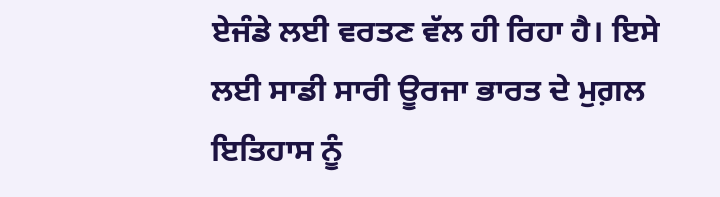ਏਜੰਡੇ ਲਈ ਵਰਤਣ ਵੱਲ ਹੀ ਰਿਹਾ ਹੈ। ਇਸੇ ਲਈ ਸਾਡੀ ਸਾਰੀ ਊਰਜਾ ਭਾਰਤ ਦੇ ਮੁਗ਼ਲ ਇਤਿਹਾਸ ਨੂੰ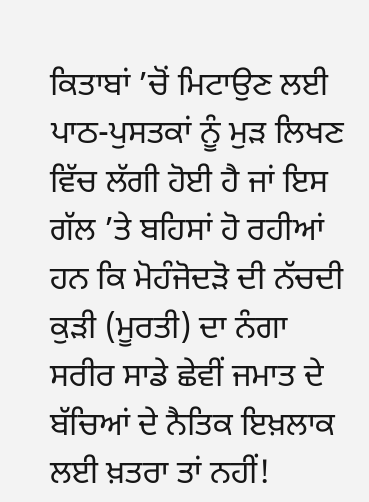ਕਿਤਾਬਾਂ ’ਚੋਂ ਮਿਟਾਉਣ ਲਈ ਪਾਠ-ਪੁਸਤਕਾਂ ਨੂੰ ਮੁੜ ਲਿਖਣ ਵਿੱਚ ਲੱਗੀ ਹੋਈ ਹੈ ਜਾਂ ਇਸ ਗੱਲ ’ਤੇ ਬਹਿਸਾਂ ਹੋ ਰਹੀਆਂ ਹਨ ਕਿ ਮੋਹੰਜੋਦੜੋ ਦੀ ਨੱਚਦੀ ਕੁੜੀ (ਮੂਰਤੀ) ਦਾ ਨੰਗਾ ਸਰੀਰ ਸਾਡੇ ਛੇਵੀਂ ਜਮਾਤ ਦੇ ਬੱਚਿਆਂ ਦੇ ਨੈਤਿਕ ਇਖ਼ਲਾਕ ਲਈ ਖ਼ਤਰਾ ਤਾਂ ਨਹੀਂ!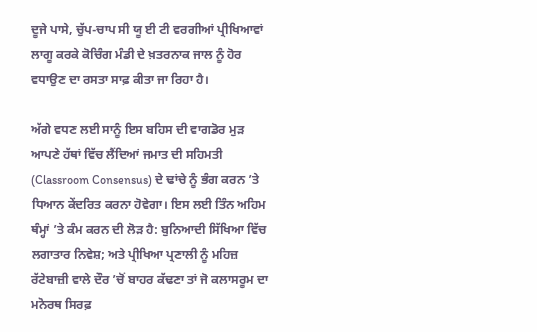ਦੂਜੇ ਪਾਸੇ, ਚੁੱਪ-ਚਾਪ ਸੀ ਯੂ ਈ ਟੀ ਵਰਗੀਆਂ ਪ੍ਰੀਖਿਆਵਾਂ ਲਾਗੂ ਕਰਕੇ ਕੋਚਿੰਗ ਮੰਡੀ ਦੇ ਖ਼ਤਰਨਾਕ ਜਾਲ ਨੂੰ ਹੋਰ ਵਧਾਉਣ ਦਾ ਰਸਤਾ ਸਾਫ਼ ਕੀਤਾ ਜਾ ਰਿਹਾ ਹੈ।

ਅੱਗੇ ਵਧਣ ਲਈ ਸਾਨੂੰ ਇਸ ਬਹਿਸ ਦੀ ਵਾਗਡੋਰ ਮੁੜ ਆਪਣੇ ਹੱਥਾਂ ਵਿੱਚ ਲੈਂਦਿਆਂ ਜਮਾਤ ਦੀ ਸਹਿਮਤੀ (Classroom Consensus) ਦੇ ਢਾਂਚੇ ਨੂੰ ਭੰਗ ਕਰਨ ’ਤੇ ਧਿਆਨ ਕੇਂਦਰਿਤ ਕਰਨਾ ਹੋਵੇਗਾ। ਇਸ ਲਈ ਤਿੰਨ ਅਹਿਮ ਥੰਮ੍ਹਾਂ ’ਤੇ ਕੰਮ ਕਰਨ ਦੀ ਲੋੜ ਹੈ: ਬੁਨਿਆਦੀ ਸਿੱਖਿਆ ਵਿੱਚ ਲਗਾਤਾਰ ਨਿਵੇਸ਼; ਅਤੇ ਪ੍ਰੀਖਿਆ ਪ੍ਰਣਾਲੀ ਨੂੰ ਮਹਿਜ਼ ਰੱਟੇਬਾਜ਼ੀ ਵਾਲੇ ਦੌਰ ’ਚੋਂ ਬਾਹਰ ਕੱਢਣਾ ਤਾਂ ਜੋ ਕਲਾਸਰੂਮ ਦਾ ਮਨੋਰਥ ਸਿਰਫ਼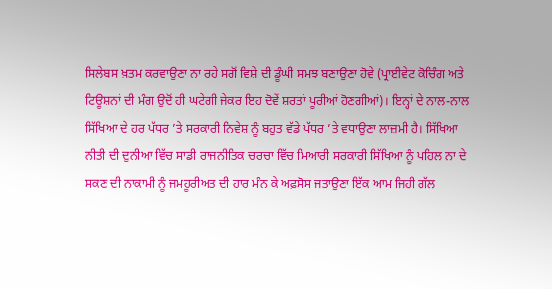ਸਿਲੇਬਸ ਖ਼ਤਮ ਕਰਵਾਉਣਾ ਨਾ ਰਹੇ ਸਗੋਂ ਵਿਸ਼ੇ ਦੀ ਡੂੰਘੀ ਸਮਝ ਬਣਾਉਣਾ ਹੋਵੇ (ਪ੍ਰਾਈਵੇਟ ਕੋਚਿੰਗ ਅਤੇ ਟਿਊਸ਼ਨਾਂ ਦੀ ਮੰਗ ਉਦੋਂ ਹੀ ਘਟੇਗੀ ਜੇਕਰ ਇਹ ਦੋਵੇਂ ਸ਼ਰਤਾਂ ਪੂਰੀਆਂ ਹੋਣਗੀਆਂ)। ਇਨ੍ਹਾਂ ਦੇ ਨਾਲ-ਨਾਲ ਸਿੱਖਿਆ ਦੇ ਹਰ ਪੱਧਰ ’ਤੇ ਸਰਕਾਰੀ ਨਿਵੇਸ਼ ਨੂੰ ਬਹੁਤ ਵੱਡੇ ਪੱਧਰ ’ਤੇ ਵਧਾਉਣਾ ਲਾਜ਼ਮੀ ਹੈ। ਸਿੱਖਿਆ ਨੀਤੀ ਦੀ ਦੁਨੀਆ ਵਿੱਚ ਸਾਡੀ ਰਾਜਨੀਤਿਕ ਚਰਚਾ ਵਿੱਚ ਮਿਆਰੀ ਸਰਕਾਰੀ ਸਿੱਖਿਆ ਨੂੰ ਪਹਿਲ ਨਾ ਦੇ ਸਕਣ ਦੀ ਨਾਕਾਮੀ ਨੂੰ ਜਮਹੂਰੀਅਤ ਦੀ ਹਾਰ ਮੰਨ ਕੇ ਅਫ਼ਸੋਸ ਜਤਾਉਣਾ ਇੱਕ ਆਮ ਜਿਹੀ ਗੱਲ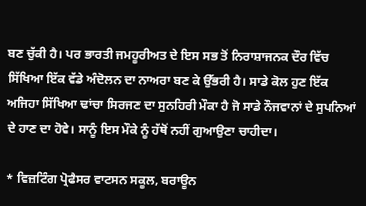ਬਣ ਚੁੱਕੀ ਹੈ। ਪਰ ਭਾਰਤੀ ਜਮਹੂਰੀਅਤ ਦੇ ਇਸ ਸਭ ਤੋਂ ਨਿਰਾਸ਼ਾਜਨਕ ਦੌਰ ਵਿੱਚ ਸਿੱਖਿਆ ਇੱਕ ਵੱਡੇ ਅੰਦੋਲਨ ਦਾ ਨਾਅਰਾ ਬਣ ਕੇ ਉੱਭਰੀ ਹੈ। ਸਾਡੇ ਕੋਲ ਹੁਣ ਇੱਕ ਅਜਿਹਾ ਸਿੱਖਿਆ ਢਾਂਚਾ ਸਿਰਜਣ ਦਾ ਸੁਨਹਿਰੀ ਮੌਕਾ ਹੈ ਜੋ ਸਾਡੇ ਨੌਜਵਾਨਾਂ ਦੇ ਸੁਪਨਿਆਂ ਦੇ ਹਾਣ ਦਾ ਹੋਵੇ। ਸਾਨੂੰ ਇਸ ਮੌਕੇ ਨੂੰ ਹੱਥੋਂ ਨਹੀਂ ਗੁਆਉਣਾ ਚਾਹੀਦਾ।

* ਵਿਜ਼ਟਿੰਗ ਪ੍ਰੋਫੈਸਰ ਵਾਟਸਨ ਸਕੂਲ, ਬਰਾਊਨ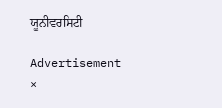ਯੂਨੀਵਰਸਿਟੀ

Advertisement
×